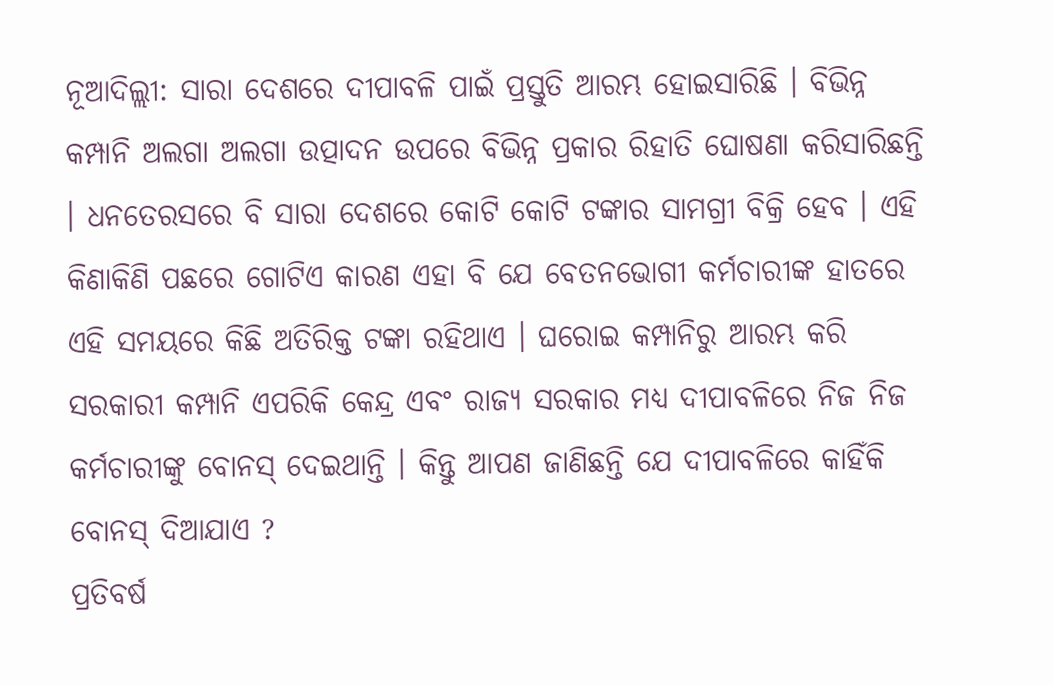ନୂଆଦିଲ୍ଲୀ: ସାରା ଦେଶରେ ଦୀପାବଳି ପାଇଁ ପ୍ରସ୍ତୁତି ଆରମ୍ଭ ହୋଇସାରିଛି । ବିଭିନ୍ନ କମ୍ପାନି ଅଲଗା ଅଲଗା ଉତ୍ପାଦନ ଉପରେ ବିଭିନ୍ନ ପ୍ରକାର ରିହାତି ଘୋଷଣା କରିସାରିଛନ୍ତି । ଧନତେରସରେ ବି ସାରା ଦେଶରେ କୋଟି କୋଟି ଟଙ୍କାର ସାମଗ୍ରୀ ବିକ୍ରି ହେବ । ଏହି କିଣାକିଣି ପଛରେ ଗୋଟିଏ କାରଣ ଏହା ବି ଯେ ବେତନଭୋଗୀ କର୍ମଚାରୀଙ୍କ ହାତରେ ଏହି ସମୟରେ କିଛି ଅତିରିକ୍ତ ଟଙ୍କା ରହିଥାଏ । ଘରୋଇ କମ୍ପାନିରୁ ଆରମ୍ଭ କରି ସରକାରୀ କମ୍ପାନି ଏପରିକି କେନ୍ଦ୍ର ଏବଂ ରାଜ୍ୟ ସରକାର ମଧ୍ୟ ଦୀପାବଳିରେ ନିଜ ନିଜ କର୍ମଚାରୀଙ୍କୁ ବୋନସ୍ ଦେଇଥାନ୍ତି । କିନ୍ତୁ ଆପଣ ଜାଣିଛନ୍ତି ଯେ ଦୀପାବଳିରେ କାହିଁକି ବୋନସ୍ ଦିଆଯାଏ ?
ପ୍ରତିବର୍ଷ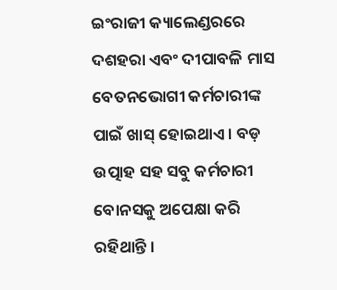ଇଂରାଜୀ କ୍ୟାଲେଣ୍ଡରରେ ଦଶହରା ଏବଂ ଦୀପାବଳି ମାସ ବେତନଭୋଗୀ କର୍ମଚାରୀଙ୍କ ପାଇଁ ଖାସ୍ ହୋଇଥାଏ । ବଡ଼ ଉତ୍ପାହ ସହ ସବୁ କର୍ମଚାରୀ ବୋନସକୁ ଅପେକ୍ଷା କରି ରହିଥାନ୍ତି ।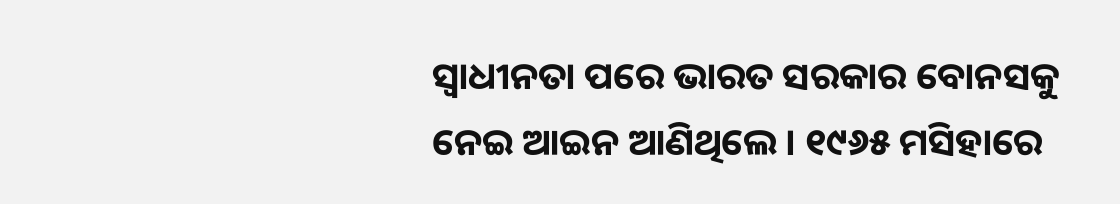ସ୍ୱାଧୀନତା ପରେ ଭାରତ ସରକାର ବୋନସକୁ ନେଇ ଆଇନ ଆଣିଥିଲେ । ୧୯୬୫ ମସିହାରେ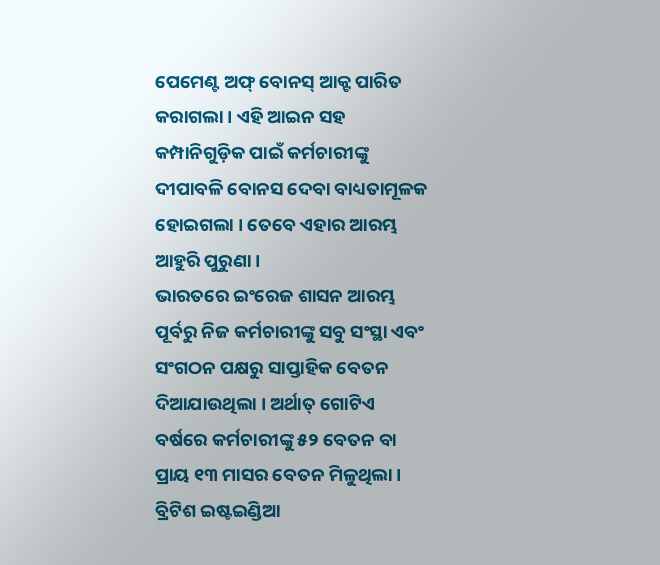ପେମେଣ୍ଟ ଅଫ୍ ବୋନସ୍ ଆକ୍ଟ ପାରିତ କରାଗଲା । ଏହି ଆଇନ ସହ କମ୍ପାନିଗୁଡ଼ିକ ପାଇଁ କର୍ମଚାରୀଙ୍କୁ ଦୀପାବଳି ବୋନସ ଦେବା ବାଧ୍ୟତାମୂଳକ ହୋଇଗଲା । ତେବେ ଏହାର ଆରମ୍ଭ ଆହୁରି ପୁରୁଣା ।
ଭାରତରେ ଇଂରେଜ ଶାସନ ଆରମ୍ଭ ପୂର୍ବରୁ ନିଜ କର୍ମଚାରୀଙ୍କୁ ସବୁ ସଂସ୍ଥା ଏବଂ ସଂଗଠନ ପକ୍ଷରୁ ସାପ୍ତାହିକ ବେତନ ଦିଆଯାଉଥିଲା । ଅର୍ଥାତ୍ ଗୋଟିଏ ବର୍ଷରେ କର୍ମଚାରୀଙ୍କୁ ୫୨ ବେତନ ବା ପ୍ରାୟ ୧୩ ମାସର ବେତନ ମିଳୁଥିଲା । ବ୍ରିଟିଶ ଇଷ୍ଟଇଣ୍ଡିଆ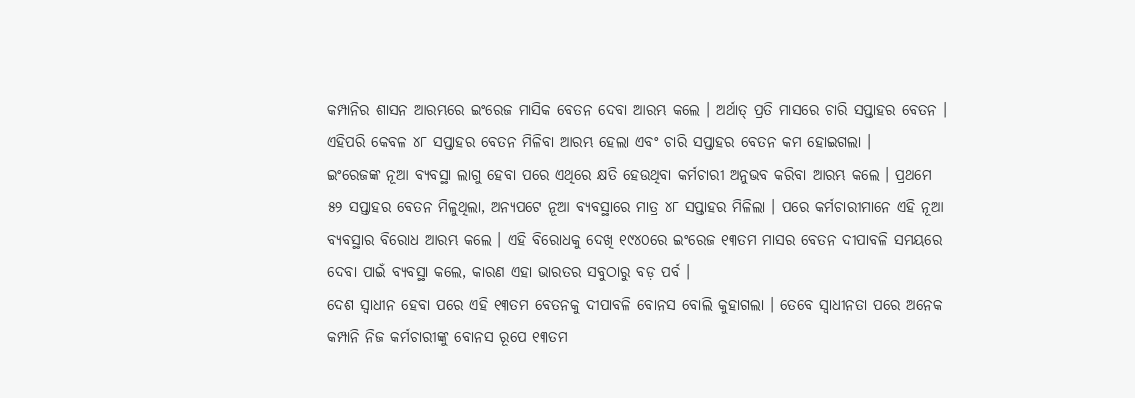କମ୍ପାନିର ଶାସନ ଆରମ୍ଭରେ ଇଂରେଜ ମାସିକ ବେତନ ଦେବା ଆରମ୍ଭ କଲେ । ଅର୍ଥାତ୍ ପ୍ରତି ମାସରେ ଚାରି ସପ୍ତାହର ବେତନ । ଏହିପରି କେବଳ ୪୮ ସପ୍ତାହର ବେତନ ମିଳିବା ଆରମ୍ଭ ହେଲା ଏବଂ ଚାରି ସପ୍ତାହର ବେତନ କମ ହୋଇଗଲା ।
ଇଂରେଜଙ୍କ ନୂଆ ବ୍ୟବସ୍ଥା ଲାଗୁ ହେବା ପରେ ଏଥିରେ କ୍ଷତି ହେଉଥିବା କର୍ମଚାରୀ ଅନୁଭବ କରିବା ଆରମ୍ଭ କଲେ । ପ୍ରଥମେ ୫୨ ସପ୍ତାହର ବେତନ ମିଳୁଥିଲା, ଅନ୍ୟପଟେ ନୂଆ ବ୍ୟବସ୍ଥାରେ ମାତ୍ର ୪୮ ସପ୍ତାହର ମିଳିଲା । ପରେ କର୍ମଚାରୀମାନେ ଏହି ନୂଆ ବ୍ୟବସ୍ଥାର ବିରୋଧ ଆରମ୍ଭ କଲେ । ଏହି ବିରୋଧକୁ ଦେଖି ୧୯୪୦ରେ ଇଂରେଜ ୧୩ତମ ମାସର ବେତନ ଦୀପାବଳି ସମୟରେ ଦେବା ପାଇଁ ବ୍ୟବସ୍ଥା କଲେ, କାରଣ ଏହା ଭାରତର ସବୁଠାରୁ ବଡ଼ ପର୍ବ ।
ଦେଶ ସ୍ୱାଧୀନ ହେବା ପରେ ଏହି ୧୩ତମ ବେତନକୁ ଦୀପାବଳି ବୋନସ ବୋଲି କୁହାଗଲା । ତେବେ ସ୍ୱାଧୀନତା ପରେ ଅନେକ କମ୍ପାନି ନିଜ କର୍ମଚାରୀଙ୍କୁ ବୋନସ ରୂପେ ୧୩ତମ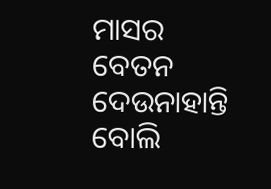ମାସର ବେତନ ଦେଉନାହାନ୍ତି ବୋଲି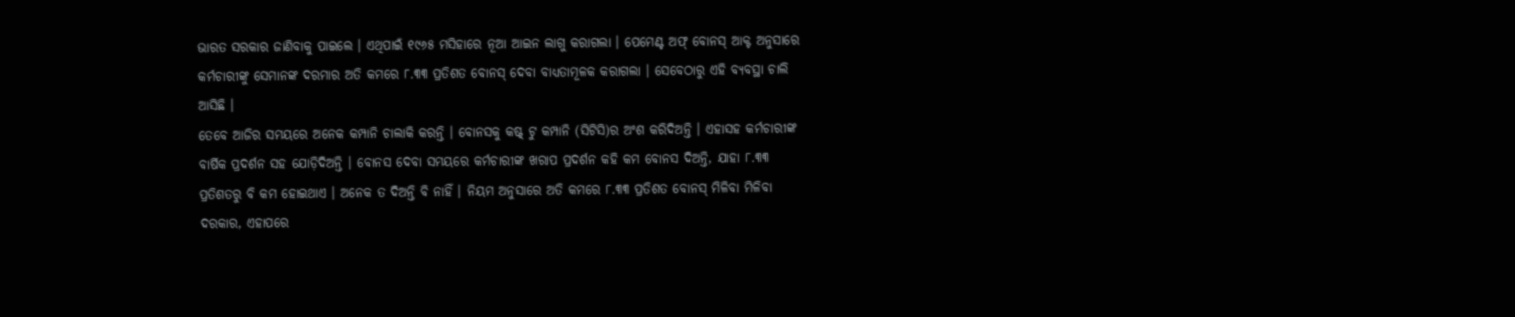ଭାରତ ସରକାର ଜାଣିବାକୁ ପାଇଲେ । ଏଥିପାଇଁ ୧୯୬୫ ମସିହାରେ ନୂଆ ଆଇନ ଲାଗୁ କରାଗଲା । ପେମେଣ୍ଟ ଅଫ୍ ବୋନସ୍ ଆକ୍ଟ ଅନୁସାରେ କର୍ମଚାରୀଙ୍କୁ ସେମାନଙ୍କ ଦରମାର ଅତି କମରେ ୮.୩୩ ପ୍ରତିଶତ ବୋନସ୍ ଦେବା ବାଧ୍ୟତାମୂଳକ କରାଗଲା । ସେବେଠାରୁ ଏହି ବ୍ୟବସ୍ଥା ଚାଲି ଆସିଛି ।
ତେବେ ଆଜିର ସମୟରେ ଅନେକ କମ୍ପାନି ଚାଲାକି କରନ୍ତି । ବୋନସକୁ କଷ୍ଟ୍ ଟୁ କମ୍ପାନି (ସିଟିସି)ର ଅଂଶ କରିଦିଅନ୍ତି । ଏହାସହ କର୍ମଚାରୀଙ୍କ ବାର୍ଷିକ ପ୍ରଦର୍ଶନ ସହ ଯୋଡ଼ିଦିଅନ୍ତି । ବୋନସ ଦେବା ସମୟରେ କର୍ମଚାରୀଙ୍କ ଖରାପ ପ୍ରଦର୍ଶନ କହି କମ ବୋନସ ଦିଅନ୍ତି, ଯାହା ୮.୩୩ ପ୍ରତିଶତରୁ ବି କମ ହୋଇଥାଏ । ଅନେକ ତ ଦିଅନ୍ତି ବି ନାହିଁ । ନିୟମ ଅନୁସାରେ ଅତି କମରେ ୮.୩୩ ପ୍ରତିଶତ ବୋନସ୍ ମିଳିବା ମିଳିବା ଦରକାର, ଏହାପରେ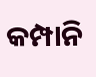କମ୍ପାନି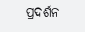ପ୍ରଦର୍ଶନ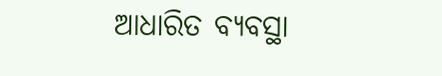ଆଧାରିତ ବ୍ୟବସ୍ଥା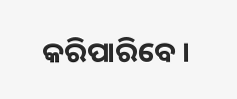କରିପାରିବେ ।